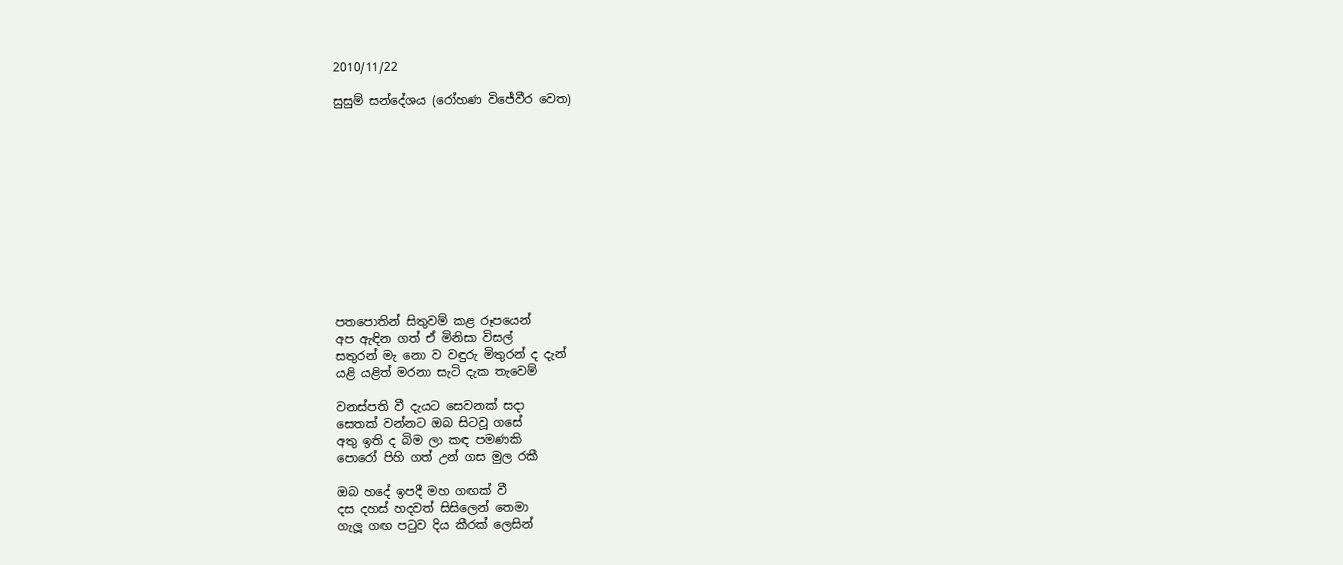2010/11/22

සුසුම් සන්දේශය (රෝහණ විජේවීර වෙත)












පතපොතින් සිතුවම් කළ රූපයෙන්
අප ඇඳින ගත් ඒ මිනිසා විසල්
සතුරන් මැ නො ව වඳුරු මිතුරන් ද දැන්
යළි යළිත් මරනා සැටි දැක තැවෙම්

වනස්පති වී දැයට සෙවනක් සදා
සෙතක් වන්නට ඔබ සිටවූ ගසේ
අතු ඉති ද බිම ලා කඳ පමණකි
පොරෝ පිහි ගත් උන් ගස මුල රකී

ඔබ හදේ ඉපදී මහ ගඟක් වී
දස දහස් හදවත් සිසිලෙන් තෙමා
ගැලූ ගඟ පටුව දිය කීරක් ලෙසින්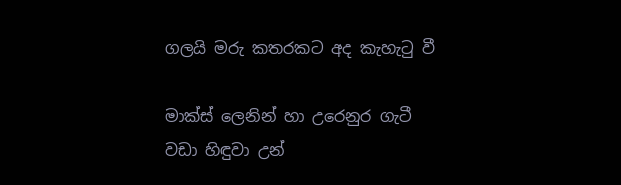ගලයි මරු කතරකට අද කැහැටු වී

මාක්ස් ලෙනින් හා උරෙනුර ගැටී
වඩා හිඳුවා උන්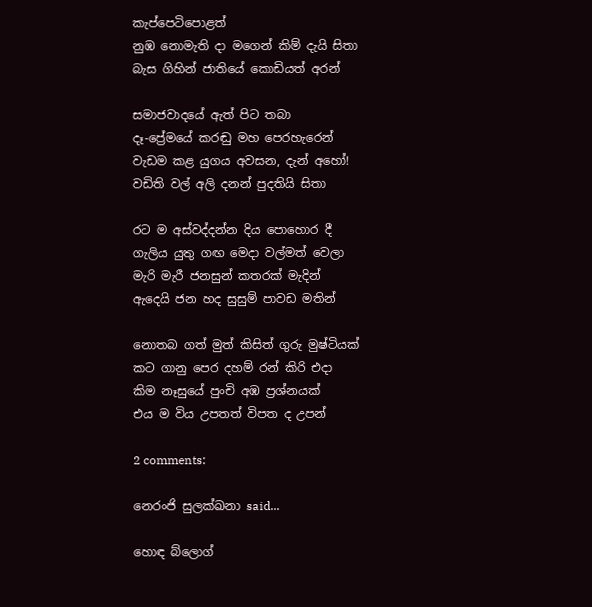කැප්පෙටිපොළත්
නුඹ නොමැති දා මගෙන් කිම් දැයි සිතා
බැස ගිහින් ජාතියේ කොඩියත් අරන්

සමාජවාදයේ ඇත් පිට තබා
දෑ-ප්‍රේමයේ කරඬු මහ පෙරහැරෙන්
වැඩම කළ යුගය අවසන, දැන් අහෝ!
වඩිති වල් අලි දනන් පුදතියි සිතා

රට ම අස්වද්දන්න දිය පොහොර දී
ගැලිය යුතු ගඟ මෙදා වල්මත් වෙලා
මැරි මැරී ජනසුන් කතරක් මැදින්
ඇදෙයි ජන හද සුසුම් පාවඩ මතින්

නොතබ ගත් මුත් කිසිත් ගුරු මුෂ්ටියක්
කට ගානු පෙර දහම් රන් කිරි එදා
කිම නෑසුයේ පුංචි අඹ ප්‍රශ්නයක්
එය ම විය උපතත් විපත ද උපන්

2 comments:

නෙරංජි සුලක්ඛනා said...

හොඳ බ්ලොග්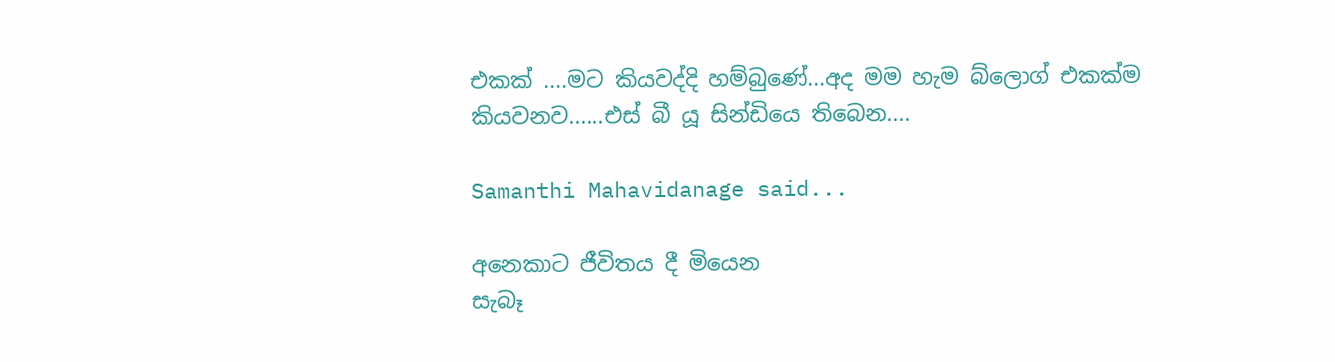එකක් ....මට කියවද්දි හම්බුණේ...අද මම හැම බ්ලොග් එකක්ම කියවනව......එස් බී යූ සින්ඩියෙ තිබෙන....

Samanthi Mahavidanage said...

අනෙකාට ජීවිතය දී මියෙන
සැබෑ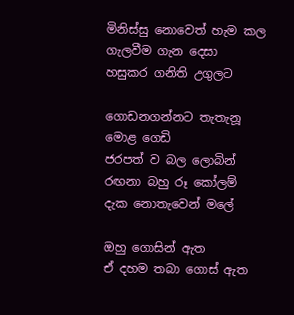මිනිස්සු නොවෙත් හැම කල
ගැලවීම ගැන දෙසා
හසුකර ගනිති උගුලට

ගොඩනගන්නට තැතැනූ මොළ ගෙඩි
ජරපත් ව බල ලොබින්
රඟනා බහු රූ කෝලම්
දැක නොතැවෙන් මලේ

ඔහු ගොසින් ඇත
ඒ දහම තබා ගොස් ඇත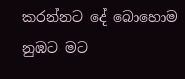කරන්නට දේ බොහොම
නුඹට මට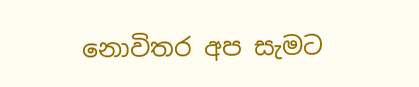නොවිතර අප සැමට